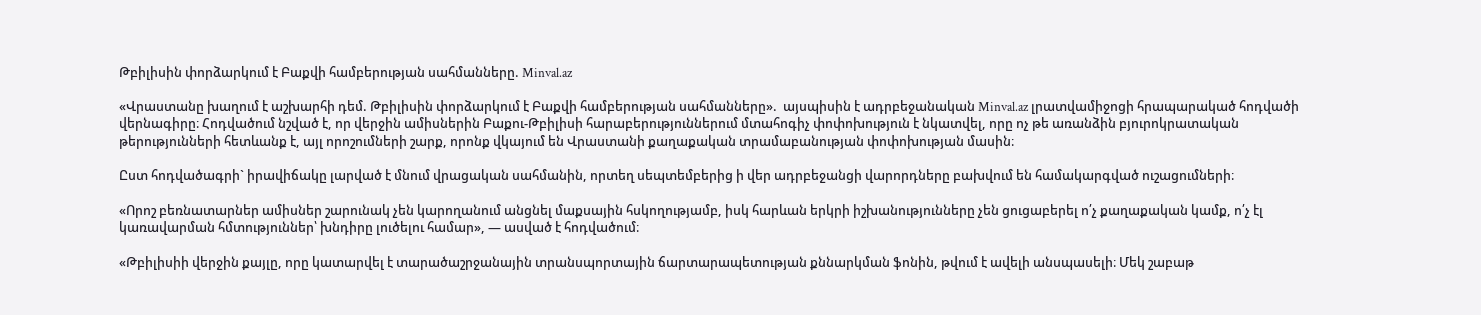Թբիլիսին փորձարկում է Բաքվի համբերության սահմանները. Minval.az

«Վրաստանը խաղում է աշխարհի դեմ. Թբիլիսին փորձարկում է Բաքվի համբերության սահմանները».  այսպիսին է ադրբեջանական Minval.az լրատվամիջոցի հրապարակած հոդվածի վերնագիրը։ Հոդվածում նշված է, որ վերջին ամիսներին Բաքու-Թբիլիսի հարաբերություններում մտահոգիչ փոփոխություն է նկատվել, որը ոչ թե առանձին բյուրոկրատական թերությունների հետևանք է, այլ որոշումների շարք, որոնք վկայում են Վրաստանի քաղաքական տրամաբանության փոփոխության մասին։

Ըստ հոդվածագրի` իրավիճակը լարված է մնում վրացական սահմանին, որտեղ սեպտեմբերից ի վեր ադրբեջանցի վարորդները բախվում են համակարգված ուշացումների։

«Որոշ բեռնատարներ ամիսներ շարունակ չեն կարողանում անցնել մաքսային հսկողությամբ, իսկ հարևան երկրի իշխանությունները չեն ցուցաբերել ո՛չ քաղաքական կամք, ո՛չ էլ կառավարման հմտություններ՝ խնդիրը լուծելու համար», — ասված է հոդվածում։

«Թբիլիսիի վերջին քայլը, որը կատարվել է տարածաշրջանային տրանսպորտային ճարտարապետության քննարկման ֆոնին, թվում է ավելի անսպասելի։ Մեկ շաբաթ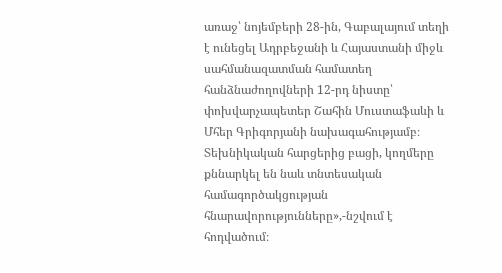առաջ՝ նոյեմբերի 28-ին, Գաբալայում տեղի է ունեցել Ադրբեջանի և Հայաստանի միջև սահմանազատման համատեղ հանձնաժողովների 12-րդ նիստը՝ փոխվարչապետեր Շահին Մուստաֆաևի և Մհեր Գրիգորյանի նախագահությամբ։ Տեխնիկական հարցերից բացի, կողմերը քննարկել են նաև տնտեսական համագործակցության հնարավորությունները»,-նշվում է հոդվածում։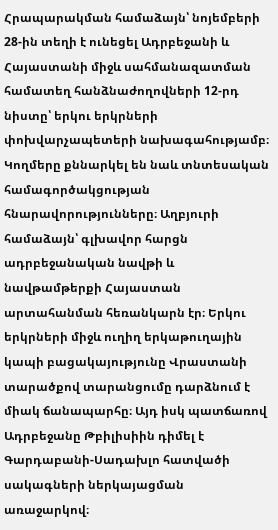Հրապարակման համաձայն՝ նոյեմբերի 28-ին տեղի է ունեցել Ադրբեջանի և Հայաստանի միջև սահմանազատման համատեղ հանձնաժողովների 12-րդ նիստը՝ երկու երկրների փոխվարչապետերի նախագահությամբ։ Կողմերը քննարկել են նաև տնտեսական համագործակցության հնարավորությունները։ Աղբյուրի համաձայն՝ գլխավոր հարցն ադրբեջանական նավթի և նավթամթերքի Հայաստան արտահանման հեռանկարն էր։ Երկու երկրների միջև ուղիղ երկաթուղային կապի բացակայությունը Վրաստանի տարածքով տարանցումը դարձնում է միակ ճանապարհը։ Այդ իսկ պատճառով Ադրբեջանը Թբիլիսիին դիմել է Գարդաբանի-Սադախլո հատվածի սակագների ներկայացման առաջարկով։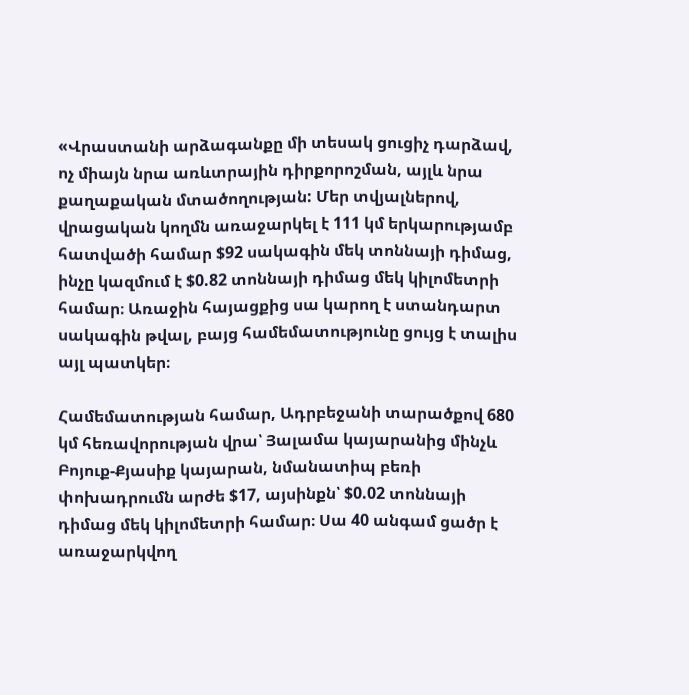«Վրաստանի արձագանքը մի տեսակ ցուցիչ դարձավ, ոչ միայն նրա առևտրային դիրքորոշման, այլև նրա քաղաքական մտածողության: Մեր տվյալներով, վրացական կողմն առաջարկել է 111 կմ երկարությամբ հատվածի համար $92 սակագին մեկ տոննայի դիմաց, ինչը կազմում է $0.82 տոննայի դիմաց մեկ կիլոմետրի համար։ Առաջին հայացքից սա կարող է ստանդարտ սակագին թվալ, բայց համեմատությունը ցույց է տալիս այլ պատկեր։

Համեմատության համար, Ադրբեջանի տարածքով 680 կմ հեռավորության վրա՝ Յալամա կայարանից մինչև Բոյուք-Քյասիք կայարան, նմանատիպ բեռի փոխադրումն արժե $17, այսինքն՝ $0.02 տոննայի դիմաց մեկ կիլոմետրի համար։ Սա 40 անգամ ցածր է առաջարկվող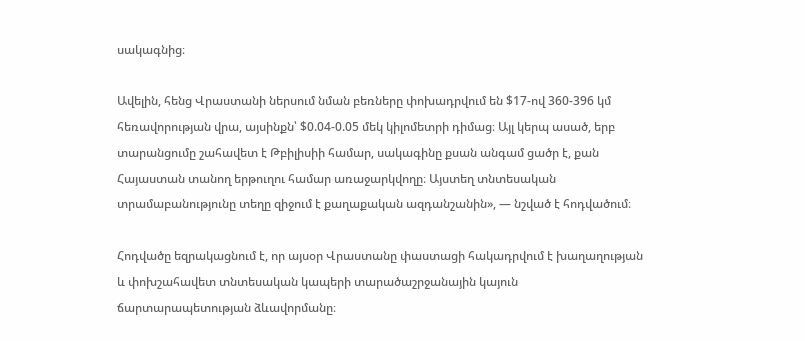սակագնից։

Ավելին, հենց Վրաստանի ներսում նման բեռները փոխադրվում են $17-ով 360-396 կմ հեռավորության վրա, այսինքն՝ $0.04-0.05 մեկ կիլոմետրի դիմաց։ Այլ կերպ ասած, երբ տարանցումը շահավետ է Թբիլիսիի համար, սակագինը քսան անգամ ցածր է, քան Հայաստան տանող երթուղու համար առաջարկվողը։ Այստեղ տնտեսական տրամաբանությունը տեղը զիջում է քաղաքական ազդանշանին», — նշված է հոդվածում։

Հոդվածը եզրակացնում է, որ այսօր Վրաստանը փաստացի հակադրվում է խաղաղության և փոխշահավետ տնտեսական կապերի տարածաշրջանային կայուն ճարտարապետության ձևավորմանը։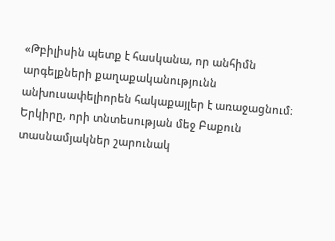«Թբիլիսին պետք է հասկանա, որ անհիմն արգելքների քաղաքականությունն անխուսափելիորեն հակաքայլեր է առաջացնում։ Երկիրը, որի տնտեսության մեջ Բաքուն տասնամյակներ շարունակ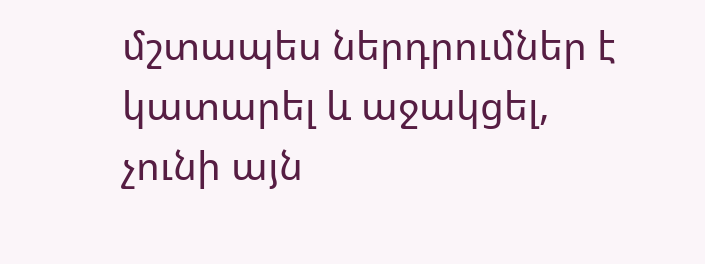մշտապես ներդրումներ է կատարել և աջակցել, չունի այն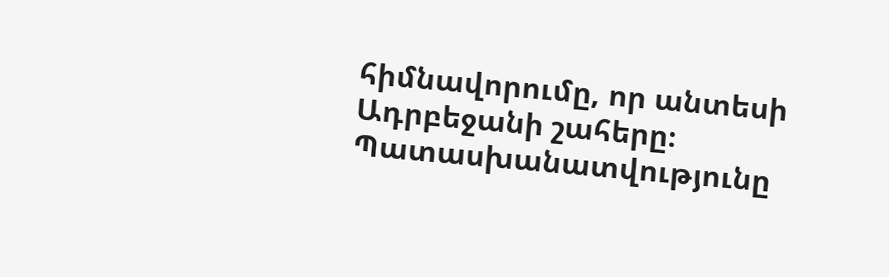հիմնավորումը, որ անտեսի Ադրբեջանի շահերը։ Պատասխանատվությունը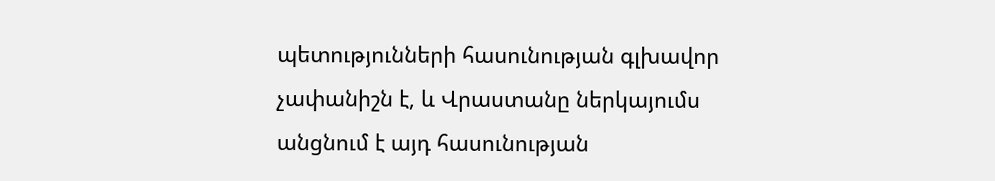պետությունների հասունության գլխավոր չափանիշն է, և Վրաստանը ներկայումս անցնում է այդ հասունության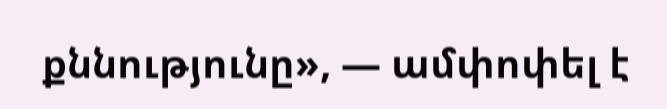քննությունը», — ամփոփել է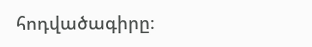հոդվածագիրը։